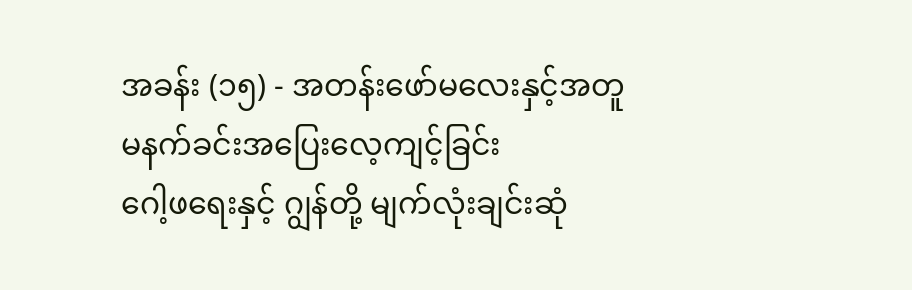အခန်း (၁၅) - အတန်းဖော်မလေးနှင့်အတူ မနက်ခင်းအပြေးလေ့ကျင့်ခြင်း
ဂေါ့ဖရေးနှင့် ဂျွန်တို့ မျက်လုံးချင်းဆုံ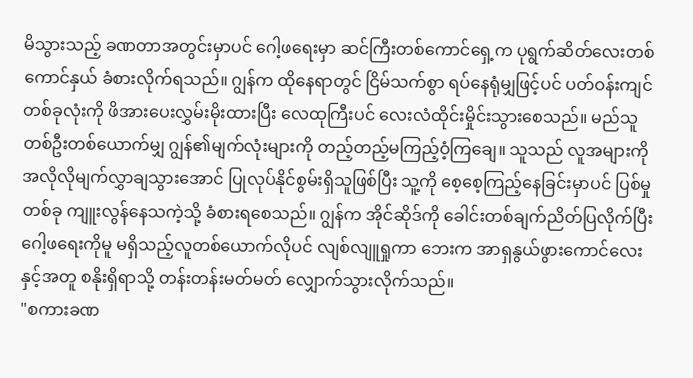မိသွားသည့် ခဏတာအတွင်းမှာပင် ဂေါ့ဖရေးမှာ ဆင်ကြီးတစ်ကောင်ရှေ့က ပုရွက်ဆိတ်လေးတစ်ကောင်နှယ် ခံစားလိုက်ရသည်။ ဂျွန်က ထိုနေရာတွင် ငြိမ်သက်စွာ ရပ်နေရုံမျှဖြင့်ပင် ပတ်ဝန်းကျင်တစ်ခုလုံးကို ဖိအားပေးလွှမ်းမိုးထားပြီး လေထုကြီးပင် လေးလံထိုင်းမှိုင်းသွားစေသည်။ မည်သူတစ်ဦးတစ်ယောက်မျှ ဂျွန်၏မျက်လုံးများကို တည့်တည့်မကြည့်ဝံ့ကြချေ။ သူသည် လူအများကို အလိုလိုမျက်လွှာချသွားအောင် ပြုလုပ်နိုင်စွမ်းရှိသူဖြစ်ပြီး သူ့ကို စေ့စေ့ကြည့်နေခြင်းမှာပင် ပြစ်မှုတစ်ခု ကျူးလွန်နေသကဲ့သို့ ခံစားရစေသည်။ ဂျွန်က အိုင်ဆိုဒ်ကို ခေါင်းတစ်ချက်ညိတ်ပြလိုက်ပြီး ဂေါ့ဖရေးကိုမူ မရှိသည့်လူတစ်ယောက်လိုပင် လျစ်လျူရှုကာ ဘေးက အာရှနွယ်ဖွားကောင်လေးနှင့်အတူ စနိုးရှိရာသို့ တန်းတန်းမတ်မတ် လျှောက်သွားလိုက်သည်။
"စကားခဏ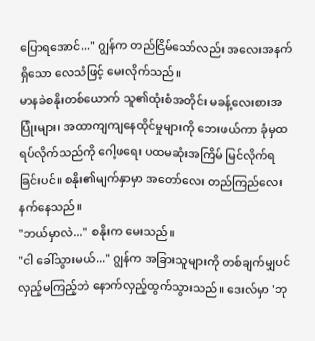ပြောရအောင်..." ဂျွန်က တည်ငြိမ်သော်လည်း အလေးအနက်ရှိသော လေသံဖြင့် မေးလိုက်သည်။
မာနခဲစနိုးတစ်ယောက် သူ၏ထုံးစံအတိုင်း မခန့်လေးစားအပြုံးများ၊ အထာကျကျနေထိုင်မှုများကို ဘေးဖယ်ကာ ခုံမှထရပ်လိုက်သည်ကို ဂေါ့ဖရေး ပထမဆုံးအကြိမ် မြင်လိုက်ရခြင်းပင်။ စနိုး၏မျက်နှာမှာ အတော်လေး တည်ကြည်လေးနက်နေသည်။
"ဘယ်မှာလဲ..." စနိုးက မေးသည်။
"ငါ ခေါ်သွားမယ်..." ဂျွန်က အခြားသူများကို တစ်ချက်မျှပင် လှည့်မကြည့်ဘဲ နောက်လှည့်ထွက်သွားသည်။ ဒေးလ်မှာ 'ဘု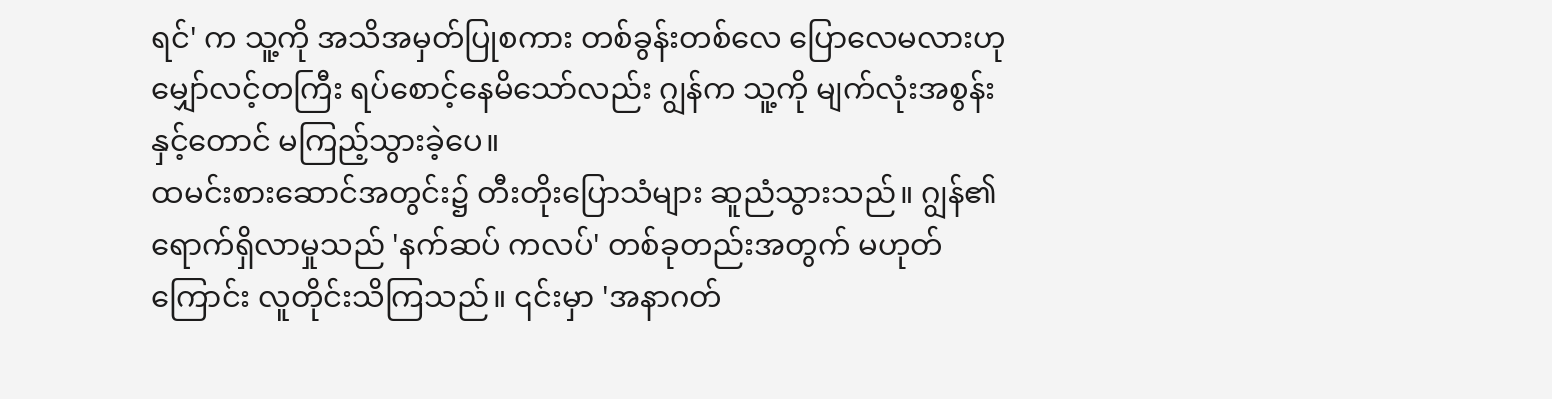ရင်' က သူ့ကို အသိအမှတ်ပြုစကား တစ်ခွန်းတစ်လေ ပြောလေမလားဟု မျှော်လင့်တကြီး ရပ်စောင့်နေမိသော်လည်း ဂျွန်က သူ့ကို မျက်လုံးအစွန်းနှင့်တောင် မကြည့်သွားခဲ့ပေ။
ထမင်းစားဆောင်အတွင်း၌ တီးတိုးပြောသံများ ဆူညံသွားသည်။ ဂျွန်၏ရောက်ရှိလာမှုသည် 'နက်ဆပ် ကလပ်' တစ်ခုတည်းအတွက် မဟုတ်ကြောင်း လူတိုင်းသိကြသည်။ ၎င်းမှာ 'အနာဂတ်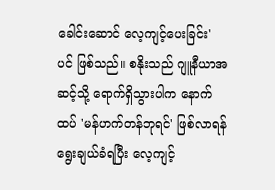ခေါင်းဆောင် လေ့ကျင့်ပေးခြင်း' ပင် ဖြစ်သည်။ စနိုးသည် ဂျူနီယာအဆင့်သို့ ရောက်ရှိသွားပါက နောက်ထပ် 'မန်ဟက်တန်ဘုရင်' ဖြစ်လာရန် ရွေးချယ်ခံရပြီး လေ့ကျင့်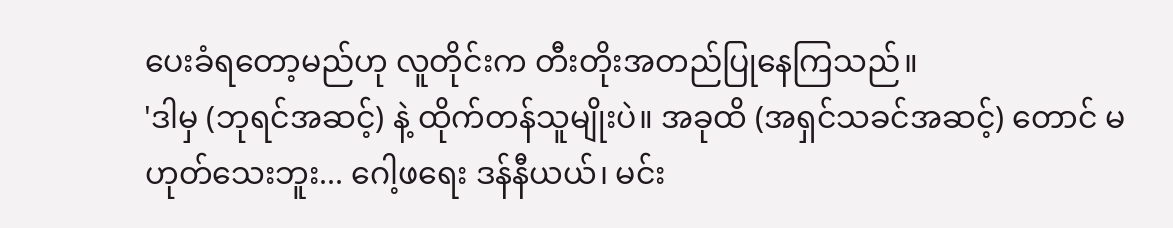ပေးခံရတော့မည်ဟု လူတိုင်းက တီးတိုးအတည်ပြုနေကြသည်။
'ဒါမှ (ဘုရင်အဆင့်) နဲ့ ထိုက်တန်သူမျိုးပဲ။ အခုထိ (အရှင်သခင်အဆင့်) တောင် မဟုတ်သေးဘူး... ဂေါ့ဖရေး ဒန်နီယယ်၊ မင်း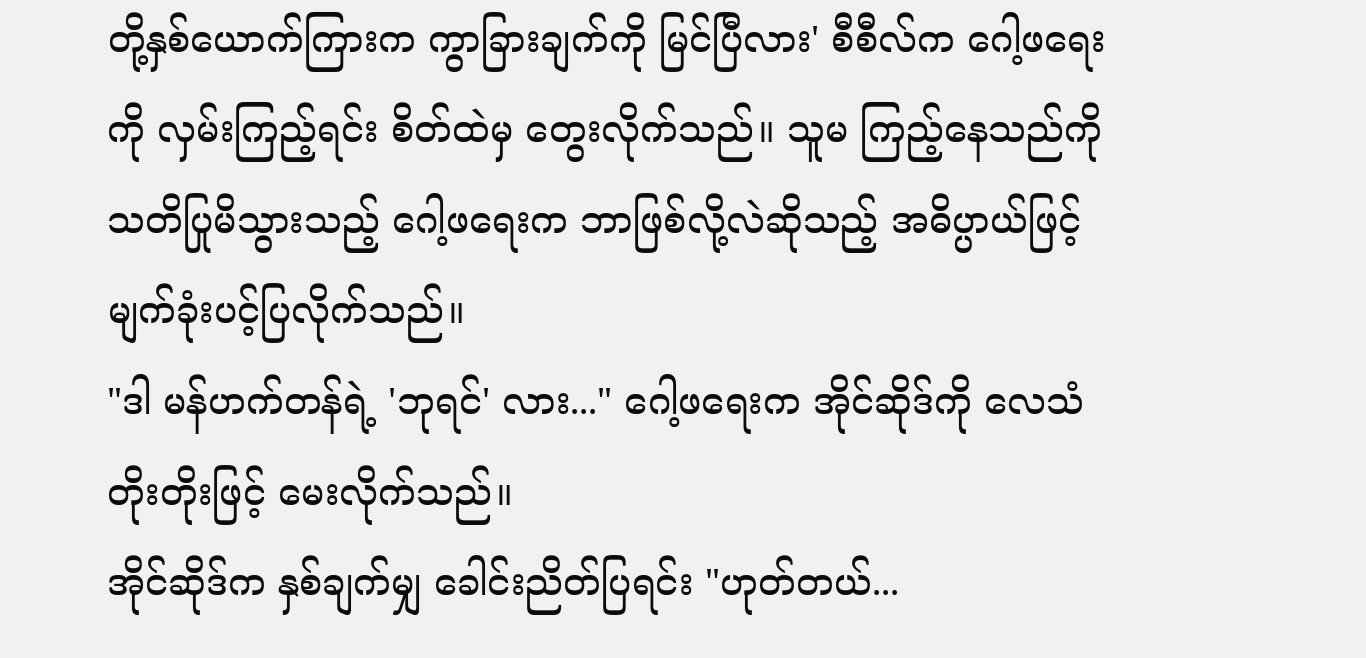တို့နှစ်ယောက်ကြားက ကွာခြားချက်ကို မြင်ပြီလား' စီစီလ်က ဂေါ့ဖရေးကို လှမ်းကြည့်ရင်း စိတ်ထဲမှ တွေးလိုက်သည်။ သူမ ကြည့်နေသည်ကို သတိပြုမိသွားသည့် ဂေါ့ဖရေးက ဘာဖြစ်လို့လဲဆိုသည့် အဓိပ္ပာယ်ဖြင့် မျက်ခုံးပင့်ပြလိုက်သည်။
"ဒါ မန်ဟက်တန်ရဲ့ 'ဘုရင်' လား..." ဂေါ့ဖရေးက အိုင်ဆိုဒ်ကို လေသံတိုးတိုးဖြင့် မေးလိုက်သည်။
အိုင်ဆိုဒ်က နှစ်ချက်မျှ ခေါင်းညိတ်ပြရင်း "ဟုတ်တယ်...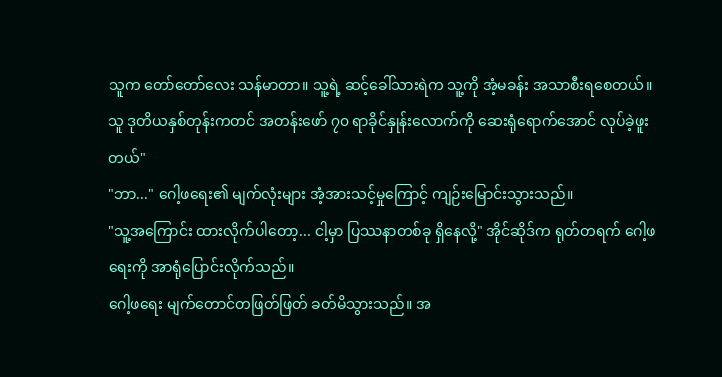သူက တော်တော်လေး သန်မာတာ။ သူ့ရဲ့ ဆင့်ခေါ်သားရဲက သူ့ကို အံ့မခန်း အသာစီးရစေတယ်။ သူ ဒုတိယနှစ်တုန်းကတင် အတန်းဖော် ၇၀ ရာခိုင်နှုန်းလောက်ကို ဆေးရုံရောက်အောင် လုပ်ခဲ့ဖူးတယ်"
"ဘာ..." ဂေါ့ဖရေး၏ မျက်လုံးများ အံ့အားသင့်မှုကြောင့် ကျဉ်းမြောင်းသွားသည်။
"သူ့အကြောင်း ထားလိုက်ပါတော့... ငါ့မှာ ပြဿနာတစ်ခု ရှိနေလို့" အိုင်ဆိုဒ်က ရုတ်တရက် ဂေါ့ဖရေးကို အာရုံပြောင်းလိုက်သည်။
ဂေါ့ဖရေး မျက်တောင်တဖြတ်ဖြတ် ခတ်မိသွားသည်။ အ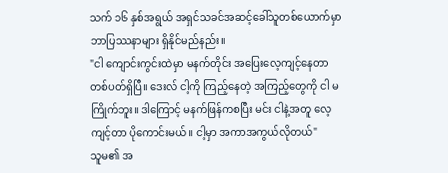သက် ၁၆ နှစ်အရွယ် အရှင်သခင်အဆင့်ခေါ်သူတစ်ယောက်မှာ ဘာပြဿနာများ ရှိနိုင်မည်နည်း။
"ငါ ကျောင်းကွင်းထဲမှာ မနက်တိုင်း အပြေးလေ့ကျင့်နေတာ တစ်ပတ်ရှိပြီ။ ဒေးလ် ငါ့ကို ကြည့်နေတဲ့ အကြည့်တွေကို ငါ မကြိုက်ဘူး။ ဒါကြောင့် မနက်ဖြန်ကစပြီး မင်း ငါနဲ့အတူ လေ့ကျင့်တာ ပိုကောင်းမယ်။ ငါ့မှာ အကာအကွယ်လိုတယ်"
သူမ၏ အ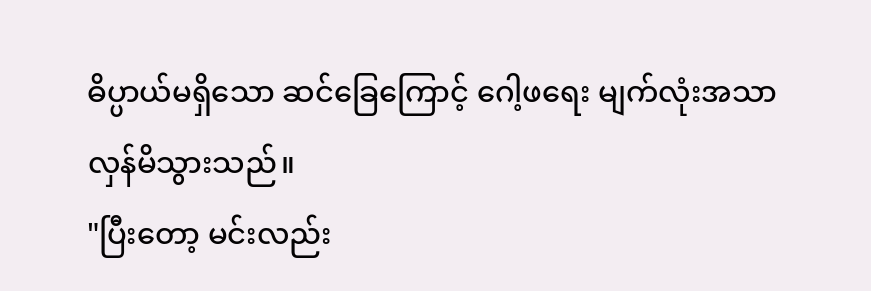ဓိပ္ပာယ်မရှိသော ဆင်ခြေကြောင့် ဂေါ့ဖရေး မျက်လုံးအသာလှန်မိသွားသည်။
"ပြီးတော့ မင်းလည်း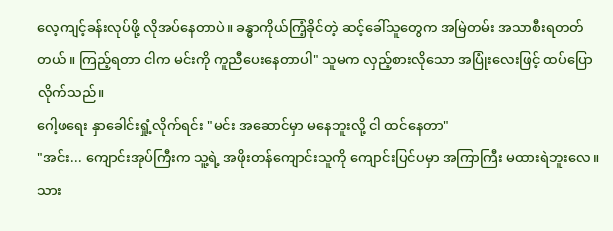လေ့ကျင့်ခန်းလုပ်ဖို့ လိုအပ်နေတာပဲ။ ခန္ဓာကိုယ်ကြံ့ခိုင်တဲ့ ဆင့်ခေါ်သူတွေက အမြဲတမ်း အသာစီးရတတ်တယ်။ ကြည့်ရတာ ငါက မင်းကို ကူညီပေးနေတာပါ" သူမက လှည့်စားလိုသော အပြုံးလေးဖြင့် ထပ်ပြောလိုက်သည်။
ဂေါ့ဖရေး နှာခေါင်းရှုံ့လိုက်ရင်း "မင်း အဆောင်မှာ မနေဘူးလို့ ငါ ထင်နေတာ"
"အင်း... ကျောင်းအုပ်ကြီးက သူ့ရဲ့ အဖိုးတန်ကျောင်းသူကို ကျောင်းပြင်ပမှာ အကြာကြီး မထားရဲဘူးလေ။ သား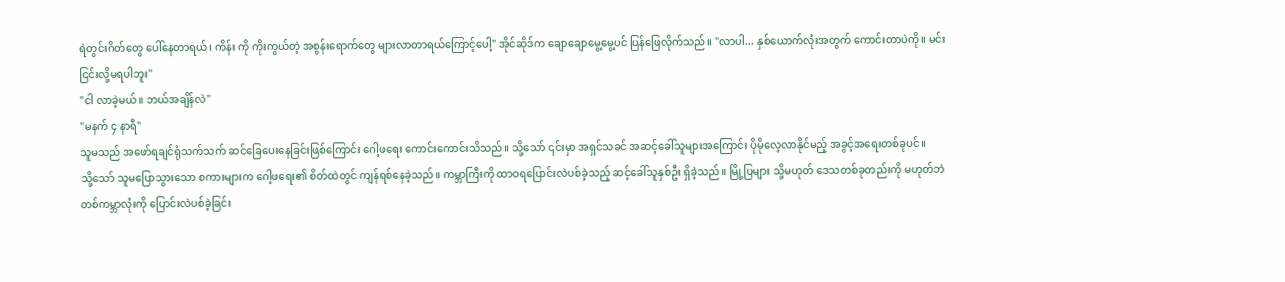ရဲတွင်းဂိတ်တွေ ပေါ်နေတာရယ်၊ ကိန်း ကို ကိုးကွယ်တဲ့ အစွန်းရောက်တွေ များလာတာရယ်ကြောင့်ပေါ့" အိုင်ဆိုဒ်က ချောချောမွေ့မွေ့ပင် ပြန်ဖြေလိုက်သည်။ "လာပါ... နှစ်ယောက်လုံးအတွက် ကောင်းတာပဲကို။ မင်း ငြင်းလို့မရပါဘူး"
"ငါ လာခဲ့မယ်။ ဘယ်အချိန်လဲ"
"မနက် ၄ နာရီ"
သူမသည် အဖော်ရချင်ရုံသက်သက် ဆင်ခြေပေးနေခြင်းဖြစ်ကြောင်း ဂေါ့ဖရေး ကောင်းကောင်းသိသည်။ သို့သော် ၎င်းမှာ အရှင်သခင် အဆင့်ခေါ်သူများအကြောင်း ပိုမိုလေ့လာနိုင်မည့် အခွင့်အရေးတစ်ခုပင်။
သို့သော် သူမပြောသွားသော စကားများက ဂေါ့ဖရေး၏ စိတ်ထဲတွင် ကျန်ရစ်နေခဲ့သည်။ ကမ္ဘာကြီးကို ထာဝရပြောင်းလဲပစ်ခဲ့သည့် ဆင့်ခေါ်သူနှစ်ဦး ရှိခဲ့သည်။ မြို့ပြများ သို့မဟုတ် ဒေသတစ်ခုတည်းကို မဟုတ်ဘဲ တစ်ကမ္ဘာလုံးကို ပြောင်းလဲပစ်ခဲ့ခြင်း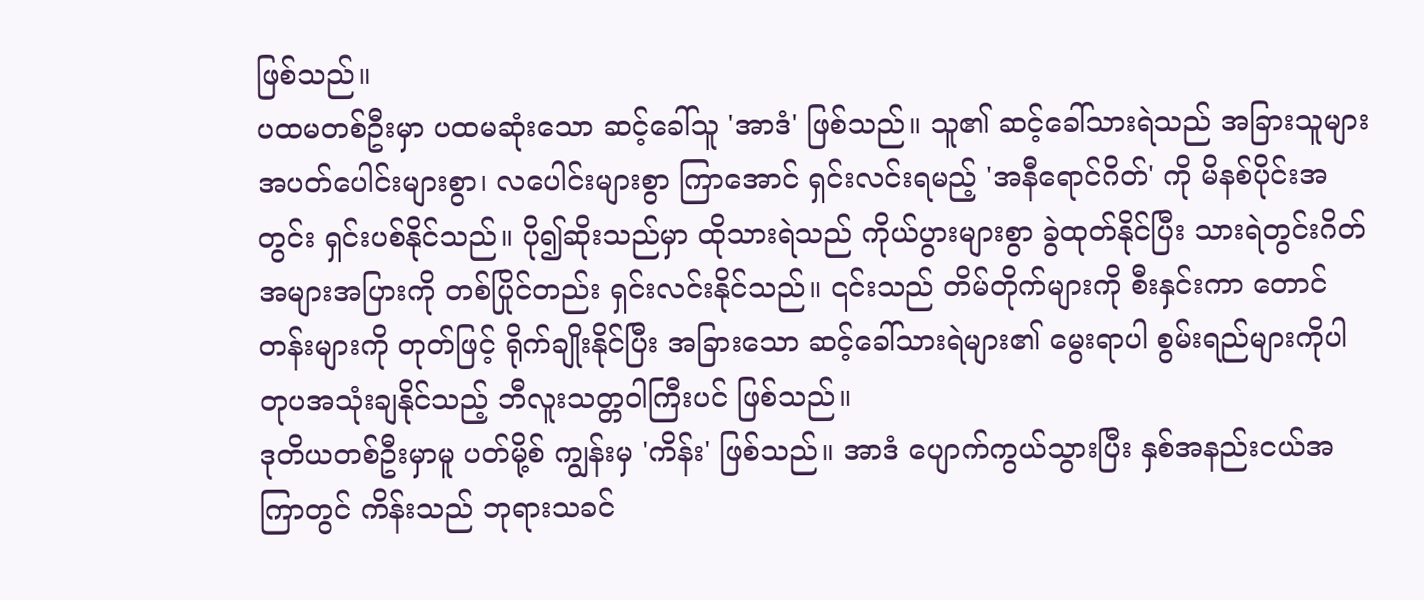ဖြစ်သည်။
ပထမတစ်ဦးမှာ ပထမဆုံးသော ဆင့်ခေါ်သူ 'အာဒံ' ဖြစ်သည်။ သူ၏ ဆင့်ခေါ်သားရဲသည် အခြားသူများ အပတ်ပေါင်းများစွာ၊ လပေါင်းများစွာ ကြာအောင် ရှင်းလင်းရမည့် 'အနီရောင်ဂိတ်' ကို မိနစ်ပိုင်းအတွင်း ရှင်းပစ်နိုင်သည်။ ပို၍ဆိုးသည်မှာ ထိုသားရဲသည် ကိုယ်ပွားများစွာ ခွဲထုတ်နိုင်ပြီး သားရဲတွင်းဂိတ် အများအပြားကို တစ်ပြိုင်တည်း ရှင်းလင်းနိုင်သည်။ ၎င်းသည် တိမ်တိုက်များကို စီးနှင်းကာ တောင်တန်းများကို တုတ်ဖြင့် ရိုက်ချိုးနိုင်ပြီး အခြားသော ဆင့်ခေါ်သားရဲများ၏ မွေးရာပါ စွမ်းရည်များကိုပါ တုပအသုံးချနိုင်သည့် ဘီလူးသတ္တဝါကြီးပင် ဖြစ်သည်။
ဒုတိယတစ်ဦးမှာမူ ပတ်မို့စ် ကျွန်းမှ 'ကိန်း' ဖြစ်သည်။ အာဒံ ပျောက်ကွယ်သွားပြီး နှစ်အနည်းငယ်အကြာတွင် ကိန်းသည် ဘုရားသခင်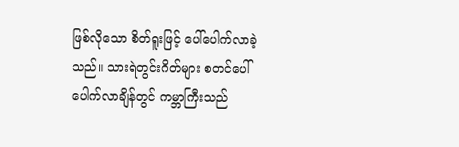ဖြစ်လိုသော စိတ်ရူးဖြင့် ပေါ်ပေါက်လာခဲ့သည်။ သားရဲတွင်းဂိတ်များ စတင်ပေါ်ပေါက်လာချိန်တွင် ကမ္ဘာကြီးသည်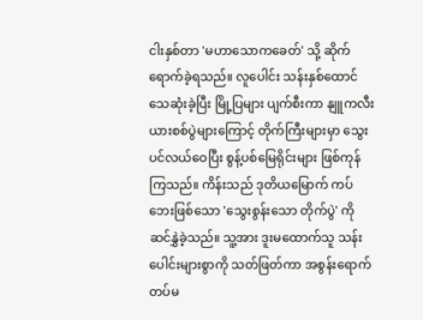ငါးနှစ်တာ 'မဟာသောကခေတ်' သို့ ဆိုက်ရောက်ခဲ့ရသည်။ လူပေါင်း သန်းနှစ်ထောင် သေဆုံးခဲ့ပြီး မြို့ပြများ ပျက်စီးကာ နျူကလီးယားစစ်ပွဲများကြောင့် တိုက်ကြီးများမှာ သွေးပင်လယ်ဝေပြီး စွန့်ပစ်မြေရိုင်းများ ဖြစ်ကုန်ကြသည်။ ကိန်းသည် ဒုတိယမြောက် ကပ်ဘေးဖြစ်သော 'သွေးစွန်းသော တိုက်ပွဲ' ကို ဆင်နွှဲခဲ့သည်။ သူ့အား ဒူးမထောက်သူ သန်းပေါင်းများစွာကို သတ်ဖြတ်ကာ အစွန်းရောက်တပ်မ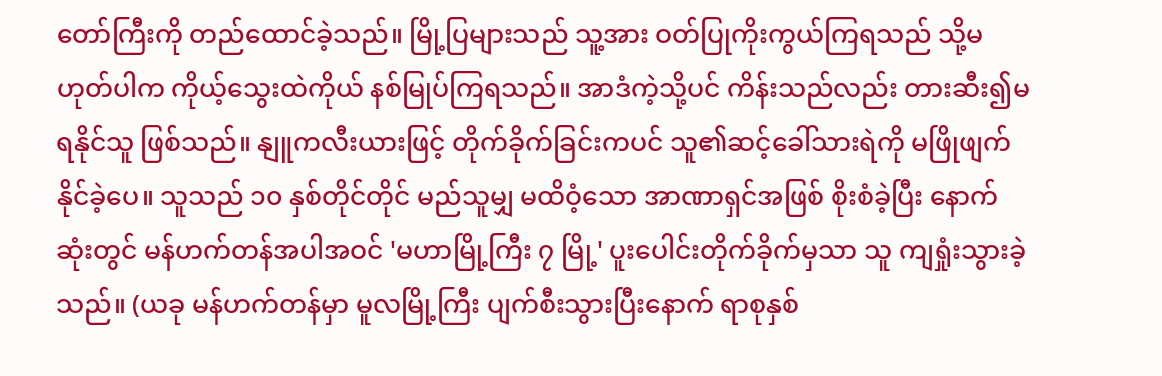တော်ကြီးကို တည်ထောင်ခဲ့သည်။ မြို့ပြများသည် သူ့အား ဝတ်ပြုကိုးကွယ်ကြရသည် သို့မဟုတ်ပါက ကိုယ့်သွေးထဲကိုယ် နစ်မြုပ်ကြရသည်။ အာဒံကဲ့သို့ပင် ကိန်းသည်လည်း တားဆီး၍မရနိုင်သူ ဖြစ်သည်။ နျူကလီးယားဖြင့် တိုက်ခိုက်ခြင်းကပင် သူ၏ဆင့်ခေါ်သားရဲကို မဖြိုဖျက်နိုင်ခဲ့ပေ။ သူသည် ၁၀ နှစ်တိုင်တိုင် မည်သူမျှ မထိဝံ့သော အာဏာရှင်အဖြစ် စိုးစံခဲ့ပြီး နောက်ဆုံးတွင် မန်ဟက်တန်အပါအဝင် 'မဟာမြို့ကြီး ၇ မြို့' ပူးပေါင်းတိုက်ခိုက်မှသာ သူ ကျရှုံးသွားခဲ့သည်။ (ယခု မန်ဟက်တန်မှာ မူလမြို့ကြီး ပျက်စီးသွားပြီးနောက် ရာစုနှစ်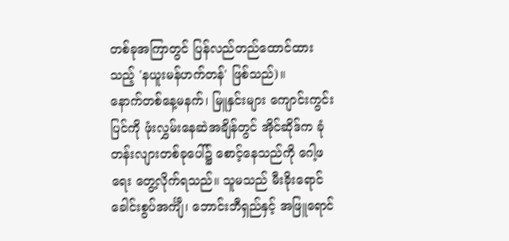တစ်ခုအကြာတွင် ပြန်လည်တည်ထောင်ထားသည့် 'နယူးမန်ဟက်တန်' ဖြစ်သည်)။
နောက်တစ်နေ့မနက်၊ မြူနှင်းများ ကျောင်းကွင်းပြင်ကို ဖုံးလွှမ်းနေဆဲအချိန်တွင် အိုင်ဆိုဒ်က ခုံတန်းလျားတစ်ခုပေါ်၌ စောင့်နေသည်ကို ဂေါ့ဖရေး တွေ့လိုက်ရသည်။ သူမသည် မီးခိုးရောင်ခေါင်းစွပ်အင်္ကျီ၊ ဘောင်းဘီရှည်နှင့် အဖြူရောင်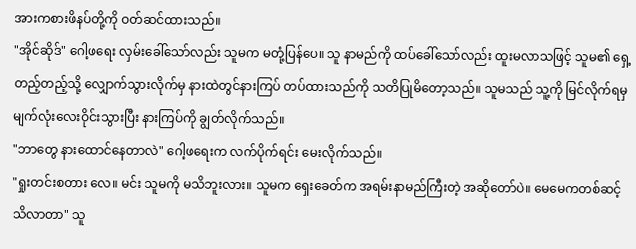အားကစားဖိနပ်တို့ကို ဝတ်ဆင်ထားသည်။
"အိုင်ဆိုဒ်" ဂေါ့ဖရေး လှမ်းခေါ်သော်လည်း သူမက မတုံ့ပြန်ပေ။ သူ နာမည်ကို ထပ်ခေါ်သော်လည်း ထူးမလာသဖြင့် သူမ၏ ရှေ့တည့်တည့်သို့ လျှောက်သွားလိုက်မှ နားထဲတွင်နားကြပ် တပ်ထားသည်ကို သတိပြုမိတော့သည်။ သူမသည် သူ့ကို မြင်လိုက်ရမှ မျက်လုံးလေးဝိုင်းသွားပြီး နားကြပ်ကို ချွတ်လိုက်သည်။
"ဘာတွေ နားထောင်နေတာလဲ" ဂေါ့ဖရေးက လက်ပိုက်ရင်း မေးလိုက်သည်။
"ရှုးတင်းစတား လေ။ မင်း သူမကို မသိဘူးလား။ သူမက ရှေးခေတ်က အရမ်းနာမည်ကြီးတဲ့ အဆိုတော်ပဲ။ မေမေကတစ်ဆင့် သိလာတာ" သူ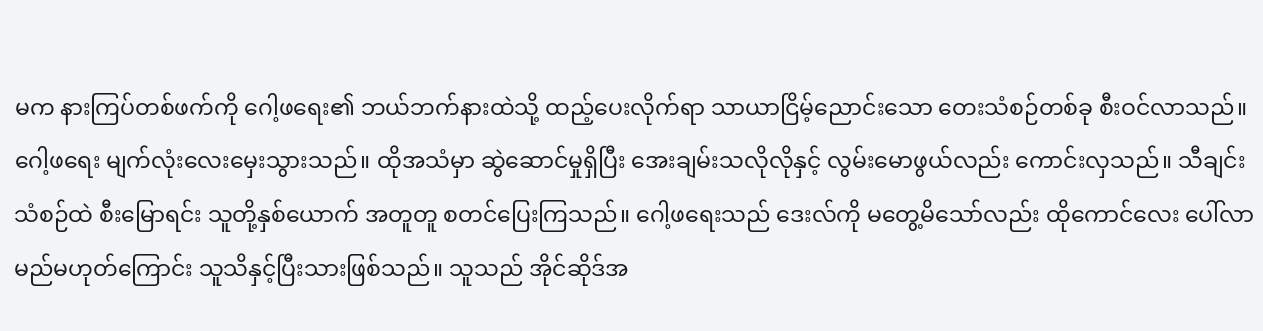မက နားကြပ်တစ်ဖက်ကို ဂေါ့ဖရေး၏ ဘယ်ဘက်နားထဲသို့ ထည့်ပေးလိုက်ရာ သာယာငြိမ့်ညောင်းသော တေးသံစဉ်တစ်ခု စီးဝင်လာသည်။
ဂေါ့ဖရေး မျက်လုံးလေးမှေးသွားသည်။ ထိုအသံမှာ ဆွဲဆောင်မှုရှိပြီး အေးချမ်းသလိုလိုနှင့် လွမ်းမောဖွယ်လည်း ကောင်းလှသည်။ သီချင်းသံစဉ်ထဲ စီးမြောရင်း သူတို့နှစ်ယောက် အတူတူ စတင်ပြေးကြသည်။ ဂေါ့ဖရေးသည် ဒေးလ်ကို မတွေ့မိသော်လည်း ထိုကောင်လေး ပေါ်လာမည်မဟုတ်ကြောင်း သူသိနှင့်ပြီးသားဖြစ်သည်။ သူသည် အိုင်ဆိုဒ်အ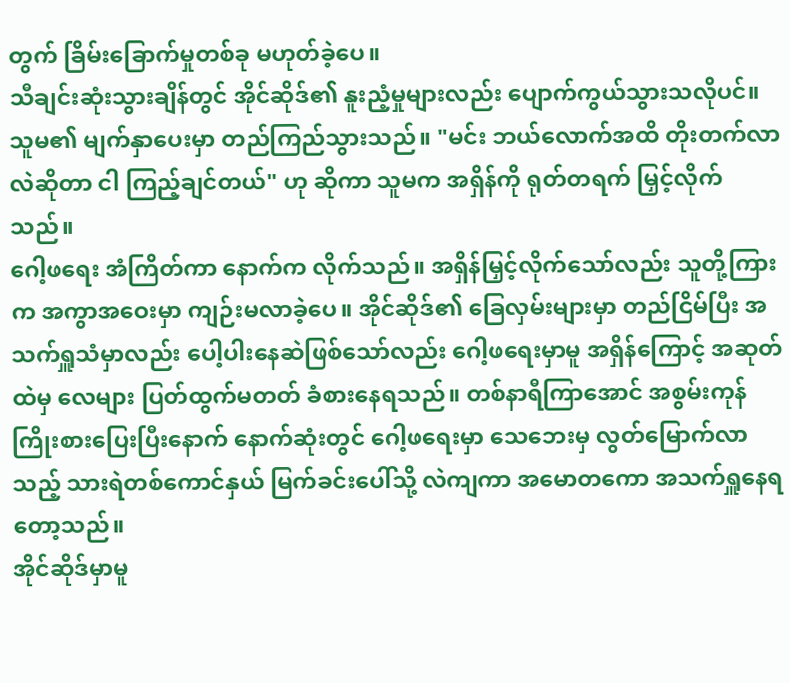တွက် ခြိမ်းခြောက်မှုတစ်ခု မဟုတ်ခဲ့ပေ။
သီချင်းဆုံးသွားချိန်တွင် အိုင်ဆိုဒ်၏ နူးညံ့မှုများလည်း ပျောက်ကွယ်သွားသလိုပင်။ သူမ၏ မျက်နှာပေးမှာ တည်ကြည်သွားသည်။ "မင်း ဘယ်လောက်အထိ တိုးတက်လာလဲဆိုတာ ငါ ကြည့်ချင်တယ်" ဟု ဆိုကာ သူမက အရှိန်ကို ရုတ်တရက် မြှင့်လိုက်သည်။
ဂေါ့ဖရေး အံကြိတ်ကာ နောက်က လိုက်သည်။ အရှိန်မြှင့်လိုက်သော်လည်း သူတို့ကြားက အကွာအဝေးမှာ ကျဉ်းမလာခဲ့ပေ။ အိုင်ဆိုဒ်၏ ခြေလှမ်းများမှာ တည်ငြိမ်ပြီး အသက်ရှူသံမှာလည်း ပေါ့ပါးနေဆဲဖြစ်သော်လည်း ဂေါ့ဖရေးမှာမူ အရှိန်ကြောင့် အဆုတ်ထဲမှ လေများ ပြတ်ထွက်မတတ် ခံစားနေရသည်။ တစ်နာရီကြာအောင် အစွမ်းကုန် ကြိုးစားပြေးပြီးနောက် နောက်ဆုံးတွင် ဂေါ့ဖရေးမှာ သေဘေးမှ လွတ်မြောက်လာသည့် သားရဲတစ်ကောင်နှယ် မြက်ခင်းပေါ်သို့ လဲကျကာ အမောတကော အသက်ရှူနေရတော့သည်။
အိုင်ဆိုဒ်မှာမူ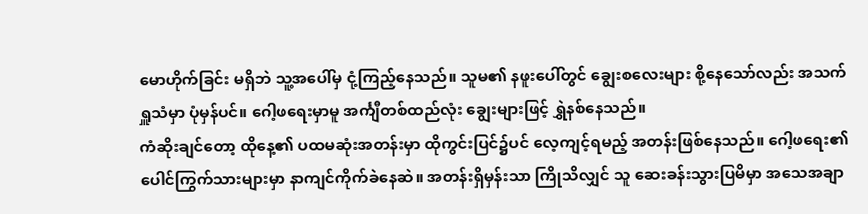မောဟိုက်ခြင်း မရှိဘဲ သူ့အပေါ်မှ ငုံ့ကြည့်နေသည်။ သူမ၏ နဖူးပေါ်တွင် ချွေးစလေးများ စို့နေသော်လည်း အသက်ရှူသံမှာ ပုံမှန်ပင်။ ဂေါ့ဖရေးမှာမူ အင်္ကျီတစ်ထည်လုံး ချွေးများဖြင့် ရွှဲနစ်နေသည်။
ကံဆိုးချင်တော့ ထိုနေ့၏ ပထမဆုံးအတန်းမှာ ထိုကွင်းပြင်၌ပင် လေ့ကျင့်ရမည့် အတန်းဖြစ်နေသည်။ ဂေါ့ဖရေး၏ ပေါင်ကြွက်သားများမှာ နာကျင်ကိုက်ခဲနေဆဲ။ အတန်းရှိမှန်းသာ ကြိုသိလျှင် သူ ဆေးခန်းသွားပြမိမှာ အသေအချာ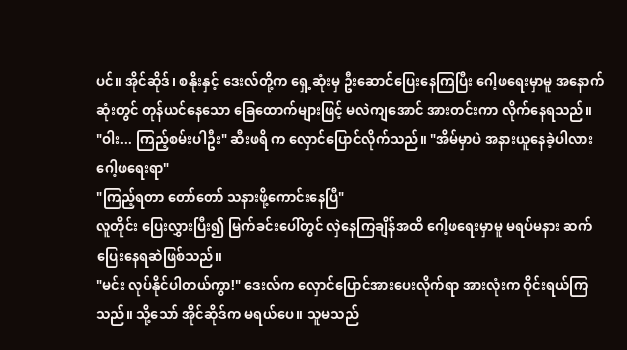ပင်။ အိုင်ဆိုဒ်၊ စနိုးနှင့် ဒေးလ်တို့က ရှေ့ဆုံးမှ ဦးဆောင်ပြေးနေကြပြီး ဂေါ့ဖရေးမှာမူ အနောက်ဆုံးတွင် တုန်ယင်နေသော ခြေထောက်များဖြင့် မလဲကျအောင် အားတင်းကာ လိုက်နေရသည်။
"ဝါး... ကြည့်စမ်းပါဦး" ဆီးဖရိ က လှောင်ပြောင်လိုက်သည်။ "အိမ်မှာပဲ အနားယူနေခဲ့ပါလား ဂေါ့ဖရေးရာ"
"ကြည့်ရတာ တော်တော် သနားဖို့ကောင်းနေပြီ"
လူတိုင်း ပြေးလွှားပြီး၍ မြက်ခင်းပေါ်တွင် လှဲနေကြချိန်အထိ ဂေါ့ဖရေးမှာမူ မရပ်မနား ဆက်ပြေးနေရဆဲဖြစ်သည်။
"မင်း လုပ်နိုင်ပါတယ်ကွာ!" ဒေးလ်က လှောင်ပြောင်အားပေးလိုက်ရာ အားလုံးက ဝိုင်းရယ်ကြသည်။ သို့သော် အိုင်ဆိုဒ်က မရယ်ပေ။ သူမသည်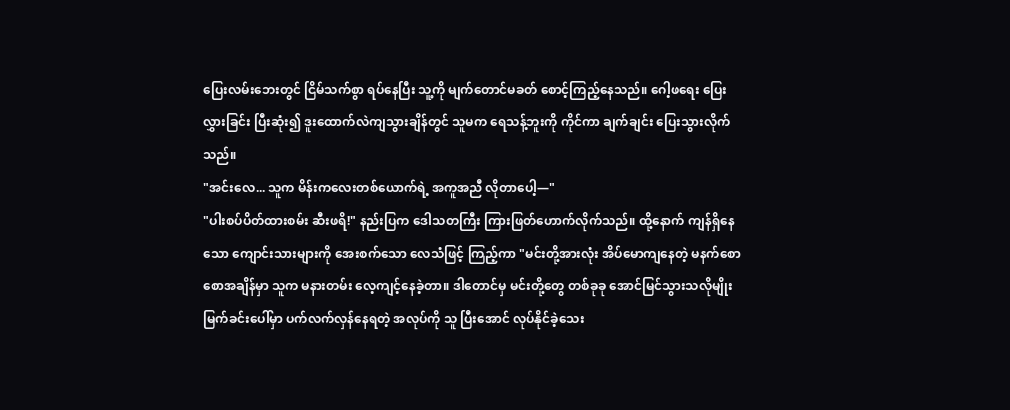ပြေးလမ်းဘေးတွင် ငြိမ်သက်စွာ ရပ်နေပြီး သူ့ကို မျက်တောင်မခတ် စောင့်ကြည့်နေသည်။ ဂေါ့ဖရေး ပြေးလွှားခြင်း ပြီးဆုံး၍ ဒူးထောက်လဲကျသွားချိန်တွင် သူမက ရေသန့်ဘူးကို ကိုင်ကာ ချက်ချင်း ပြေးသွားလိုက်သည်။
"အင်းလေ... သူက မိန်းကလေးတစ်ယောက်ရဲ့ အကူအညီ လိုတာပေါ့—"
"ပါးစပ်ပိတ်ထားစမ်း ဆီးဖရိ!" နည်းပြက ဒေါသတကြီး ကြားဖြတ်ဟောက်လိုက်သည်။ ထို့နောက် ကျန်ရှိနေသော ကျောင်းသားများကို အေးစက်သော လေသံဖြင့် ကြည့်ကာ "မင်းတို့အားလုံး အိပ်မောကျနေတဲ့ မနက်စောစောအချိန်မှာ သူက မနားတမ်း လေ့ကျင့်နေခဲ့တာ။ ဒါတောင်မှ မင်းတို့တွေ တစ်ခုခု အောင်မြင်သွားသလိုမျိုး မြက်ခင်းပေါ်မှာ ပက်လက်လှန်နေရတဲ့ အလုပ်ကို သူ ပြီးအောင် လုပ်နိုင်ခဲ့သေး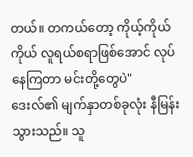တယ်။ တကယ်တော့ ကိုယ့်ကိုယ်ကိုယ် လူရယ်စရာဖြစ်အောင် လုပ်နေကြတာ မင်းတို့တွေပဲ"
ဒေးလ်၏ မျက်နှာတစ်ခုလုံး နီမြန်းသွားသည်။ သူ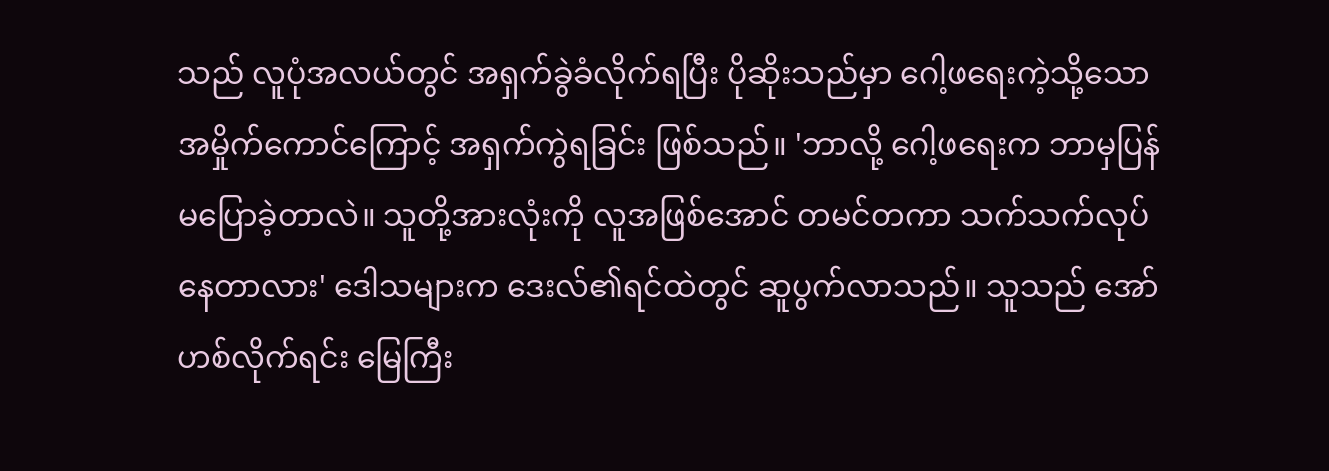သည် လူပုံအလယ်တွင် အရှက်ခွဲခံလိုက်ရပြီး ပိုဆိုးသည်မှာ ဂေါ့ဖရေးကဲ့သို့သော အမှိုက်ကောင်ကြောင့် အရှက်ကွဲရခြင်း ဖြစ်သည်။ 'ဘာလို့ ဂေါ့ဖရေးက ဘာမှပြန်မပြောခဲ့တာလဲ။ သူတို့အားလုံးကို လူအဖြစ်အောင် တမင်တကာ သက်သက်လုပ်နေတာလား' ဒေါသများက ဒေးလ်၏ရင်ထဲတွင် ဆူပွက်လာသည်။ သူသည် အော်ဟစ်လိုက်ရင်း မြေကြီး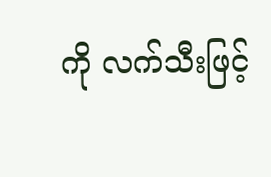ကို လက်သီးဖြင့်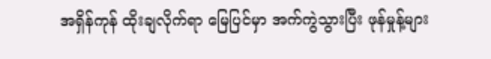အရှိန်ကုန် ထိုးချလိုက်ရာ မြေပြင်မှာ အက်ကွဲသွားပြီး ဖုန်မှုန့်များ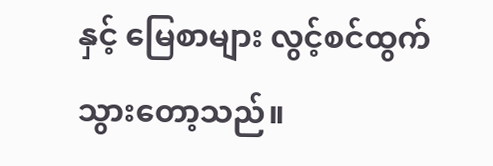နှင့် မြေစာများ လွင့်စင်ထွက်သွားတော့သည်။